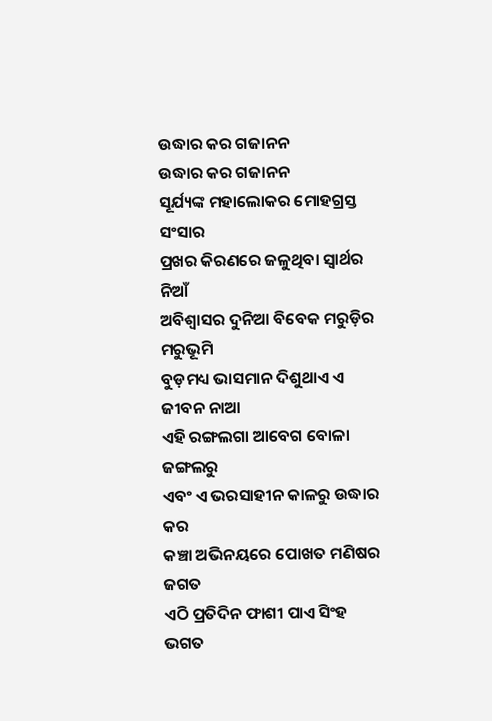ଉଦ୍ଧାର କର ଗଜାନନ
ଉଦ୍ଧାର କର ଗଜାନନ
ସୂର୍ଯ୍ୟଙ୍କ ମହାଲୋକର ମୋହଗ୍ରସ୍ତ ସଂସାର
ପ୍ରଖର କିରଣରେ ଜଳୁଥିବା ସ୍ୱାର୍ଥର ନିଆଁ
ଅବିଶ୍ୱାସର ଦୁନିଆ ବିବେକ ମରୁଡ଼ିର ମରୁଭୂମି
ବୁଡ଼ମଧ୍ୟ ଭାସମାନ ଦିଶୁଥାଏ ଏ ଜୀବନ ନାଆ
ଏହି ରଙ୍ଗଲଗା ଆବେଗ ବୋଳା ଜଙ୍ଗଲରୁ
ଏବଂ ଏ ଭରସାହୀନ କାଳରୁ ଉଦ୍ଧାର କର
କଞ୍ଚା ଅଭିନୟରେ ପୋଖତ ମଣିଷର ଜଗତ
ଏଠି ପ୍ରତିଦିନ ଫାଶୀ ପାଏ ସିଂହ ଭଗତ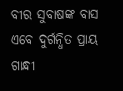ବୀର ସୁବାଷଙ୍କ ବାସ ଏବେ ଦୁର୍ଗନ୍ଧିତ ପ୍ରାୟ
ଗାନ୍ଧୀ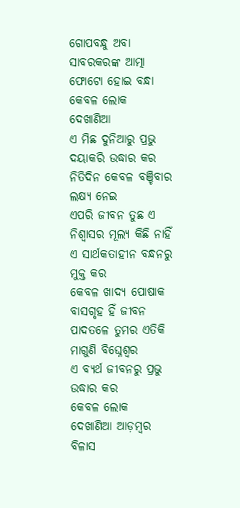ଗୋପବନ୍ଧୁ ଅବା ସାବରକରଙ୍କ ଆତ୍ମା
ଫୋଟୋ ହୋଇ ବନ୍ଧା କେବଳ ଲୋକ ଦେଖାଣିଆ
ଏ ମିଛ ଦୁନିଆରୁ ପ୍ରଭୁ ଦୟାକରି ଉଦ୍ଧାର କର
ନିତିଦିନ କେବଳ ବଞ୍ଚିବାର ଲକ୍ଷ୍ୟ ନେଇ
ଏପରି ଜୀବନ ତୁଛ ଏ ନିଶ୍ୱାସର ମୂଲ୍ୟ କିଛି ନାହିଁ
ଏ ସାର୍ଥକତାହୀନ ବନ୍ଧନରୁ ମୁକ୍ତ କର
କେବଳ ଖାଦ୍ୟ ପୋଷାକ ବାସଗୃହ ହିଁ ଜୀବନ
ପାଦତଳେ ତୁମର ଏତିକି ମାଗୁଣି ବିଘ୍ନେଶ୍ଵର
ଏ ବ୍ୟର୍ଥ ଜୀବନରୁ ପ୍ରଭୁ ଉଦ୍ଧାର କର
କେବଳ ଲୋକ ଦେଖାଣିଆ ଆଡ଼ମ୍ବର ବିଳାସ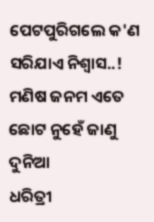ପେଟପୁରିଗଲେ କ'ଣ ସରିଯାଏ ନିଶ୍ୱାସ..!
ମଣିଷ ଜନମ ଏତେ ଛୋଟ ନୁହେଁ ଜାଣୁ ଦୁନିଆ
ଧରିତ୍ରୀ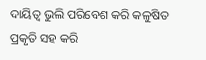ଦାୟିତ୍ୱ ଭୁଲି ପରିବେଶ କରି କଳୁଷିତ
ପ୍ରକୃତି ସହ କରି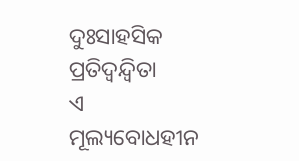ଦୁଃସାହସିକ ପ୍ରତିଦ୍ୱନ୍ଦ୍ୱିତା
ଏ ମୂଲ୍ୟବୋଧହୀନ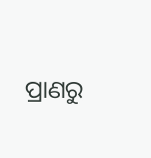ପ୍ରାଣରୁ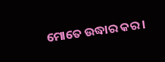ମୋତେ ଉଦ୍ଧାର କର।